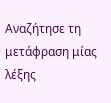Αναζήτησε τη μετάφραση μίας λέξης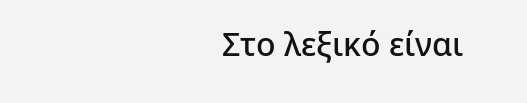Στο λεξικό είναι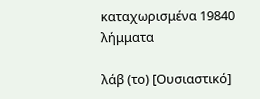καταχωρισμένα 19840 λήμματα

λάβ (το) [Ουσιαστικό]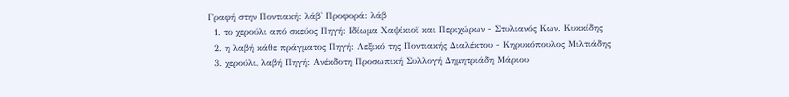Γραφή στην Ποντιακή: λάβ' Προφορά: λάβ
  1. το χερούλι από σκεύος Πηγή: Ιδίωμα Χαψίκιοϊ και Περιχώρων - Στυλιανός Κων. Κυκκίδης
  2. η λαβή κάθε πράγματος Πηγή: Λεξικό της Ποντιακής Διαλέκτου - Κηρυκόπουλος Μιλτιάδης
  3. χερούλι, λαβή Πηγή: Ανέκδοτη Προσωπική Συλλογή Δημητριάδη Μάριου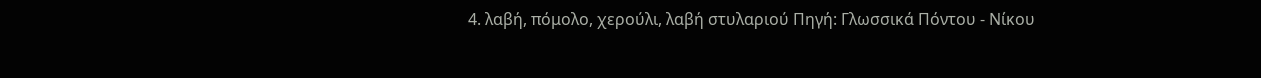4. λαβή, πόμολο, χερούλι, λαβή στυλαριού Πηγή: Γλωσσικά Πόντου - Νίκου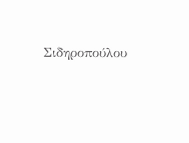Σιδηροπούλου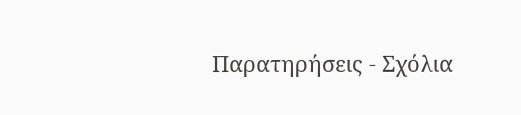Παρατηρήσεις - Σχόλια